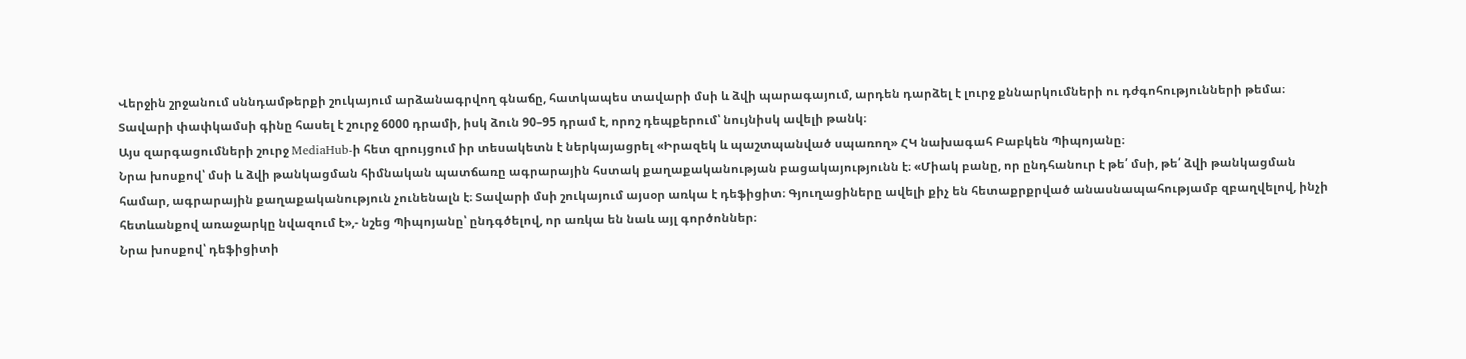Վերջին շրջանում սննդամթերքի շուկայում արձանագրվող գնաճը, հատկապես տավարի մսի և ձվի պարագայում, արդեն դարձել է լուրջ քննարկումների ու դժգոհությունների թեմա։ Տավարի փափկամսի գինը հասել է շուրջ 6000 դրամի, իսկ ձուն 90–95 դրամ է, որոշ դեպքերում՝ նույնիսկ ավելի թանկ։
Այս զարգացումների շուրջ MediaHub-ի հետ զրույցում իր տեսակետն է ներկայացրել «Իրազեկ և պաշտպանված սպառող» ՀԿ նախագահ Բաբկեն Պիպոյանը։
Նրա խոսքով՝ մսի և ձվի թանկացման հիմնական պատճառը ագրարային հստակ քաղաքականության բացակայությունն է։ «Միակ բանը, որ ընդհանուր է թե՛ մսի, թե՛ ձվի թանկացման համար, ագրարային քաղաքականություն չունենալն է։ Տավարի մսի շուկայում այսօր առկա է դեֆիցիտ։ Գյուղացիները ավելի քիչ են հետաքրքրված անասնապահությամբ զբաղվելով, ինչի հետևանքով առաջարկը նվազում է»,- նշեց Պիպոյանը՝ ընդգծելով, որ առկա են նաև այլ գործոններ։
Նրա խոսքով՝ դեֆիցիտի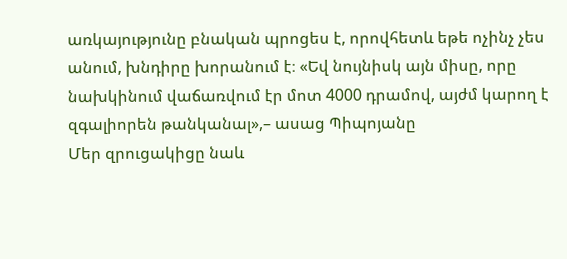առկայությունը բնական պրոցես է, որովհետև եթե ոչինչ չես անում, խնդիրը խորանում է։ «Եվ նույնիսկ այն միսը, որը նախկինում վաճառվում էր մոտ 4000 դրամով, այժմ կարող է զգալիորեն թանկանալ»,– ասաց Պիպոյանը
Մեր զրուցակիցը նաև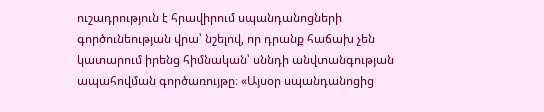ուշադրություն է հրավիրում սպանդանոցների գործունեության վրա՝ նշելով, որ դրանք հաճախ չեն կատարում իրենց հիմնական՝ սննդի անվտանգության ապահովման գործառույթը։ «Այսօր սպանդանոցից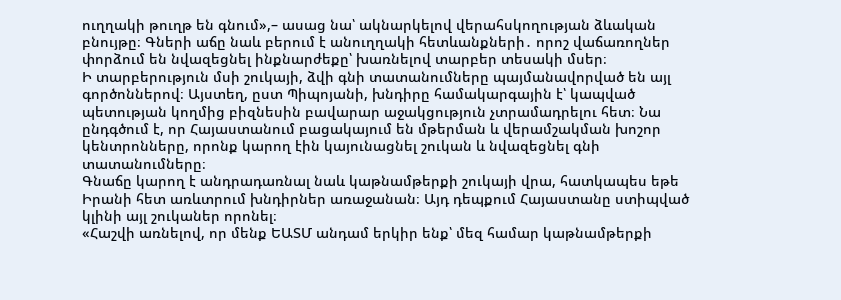ուղղակի թուղթ են գնում»,– ասաց նա՝ ակնարկելով վերահսկողության ձևական բնույթը։ Գների աճը նաև բերում է անուղղակի հետևանքների․ որոշ վաճառողներ փորձում են նվազեցնել ինքնարժեքը՝ խառնելով տարբեր տեսակի մսեր։
Ի տարբերություն մսի շուկայի, ձվի գնի տատանումները պայմանավորված են այլ գործոններով։ Այստեղ, ըստ Պիպոյանի, խնդիրը համակարգային է՝ կապված պետության կողմից բիզնեսին բավարար աջակցություն չտրամադրելու հետ։ Նա ընդգծում է, որ Հայաստանում բացակայում են մթերման և վերամշակման խոշոր կենտրոնները, որոնք կարող էին կայունացնել շուկան և նվազեցնել գնի տատանումները։
Գնաճը կարող է անդրադառնալ նաև կաթնամթերքի շուկայի վրա, հատկապես եթե Իրանի հետ առևտրում խնդիրներ առաջանան։ Այդ դեպքում Հայաստանը ստիպված կլինի այլ շուկաներ որոնել։
«Հաշվի առնելով, որ մենք ԵԱՏՄ անդամ երկիր ենք՝ մեզ համար կաթնամթերքի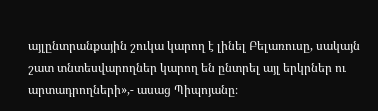այլընտրանքային շուկա կարող է լինել Բելառուսը, սակայն շատ տնտեսվարողներ կարող են ընտրել այլ երկրներ ու արտադրողների»,- ասաց Պիպոյանը։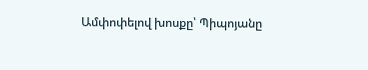Ամփոփելով խոսքը՝ Պիպոյանը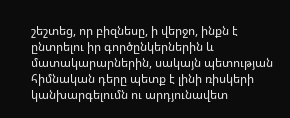շեշտեց, որ բիզնեսը, ի վերջո, ինքն է ընտրելու իր գործընկերներին և մատակարարներին, սակայն պետության հիմնական դերը պետք է լինի ռիսկերի կանխարգելումն ու արդյունավետ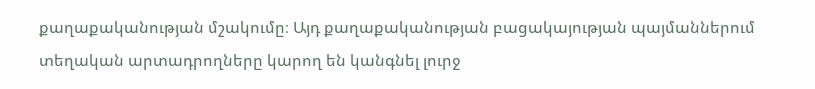քաղաքականության մշակումը։ Այդ քաղաքականության բացակայության պայմաններում տեղական արտադրողները կարող են կանգնել լուրջ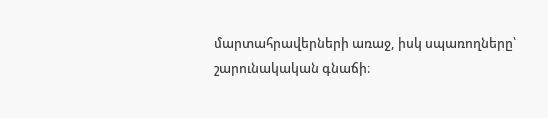մարտահրավերների առաջ, իսկ սպառողները՝ շարունակական գնաճի։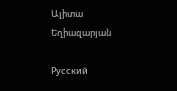Ալիտա Եղիազարյան

Русский